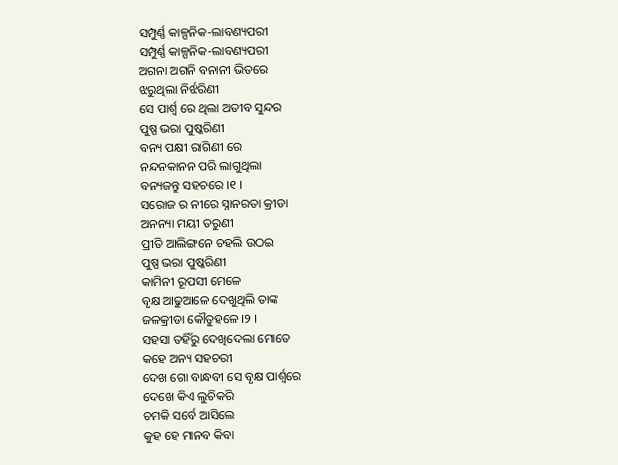ସମ୍ପୁର୍ଣ୍ଣ କାଳ୍ପନିକ-ଲାବଣ୍ୟପରୀ
ସମ୍ପୁର୍ଣ୍ଣ କାଳ୍ପନିକ-ଲାବଣ୍ୟପରୀ
ଅଗନା ଅଗନି ବନାନୀ ଭିତରେ
ଝରୁଥିଲା ନିର୍ଝରିଣୀ
ସେ ପାର୍ଶ୍ଵ ରେ ଥିଲା ଅତୀବ ସୁନ୍ଦର
ପୁଷ୍ପ ଭରା ପୁଷ୍କରିଣୀ
ବନ୍ୟ ପକ୍ଷୀ ରାଗିଣୀ ରେ
ନନ୍ଦନକାନନ ପରି ଲାଗୁଥିଲା
ବନ୍ୟଜନ୍ତୁ ସହଚରେ ।୧ ।
ସରୋଜ ର ନୀରେ ସ୍ନାନରତା କ୍ରୀଡା
ଅନନ୍ୟା ମୟୀ ତରୁଣୀ
ପ୍ରୀତି ଆଲିଙ୍ଗନେ ଚହଲି ଉଠଇ
ପୁଷ୍ପ ଭରା ପୁଷ୍କରିଣୀ
କାମିନୀ ରୂପସୀ ମେଳେ
ବୃକ୍ଷ ଆଢୁଆଳେ ଦେଖୁଥିଲି ତାଙ୍କ
ଜଳକ୍ରୀଡା କୌତୁହଳେ ।୨ ।
ସହସା ତହିଁରୁ ଦେଖିଦେଲା ମୋତେ
କହେ ଅନ୍ୟ ସହଚରୀ
ଦେଖ ଗୋ ବାନ୍ଧବୀ ସେ ବୃକ୍ଷ ପାର୍ଶ୍ଵରେ
ଦେଖେ କିଏ ଲୁଚିକରି
ଚମକି ସର୍ବେ ଆସିଲେ
କୁହ ହେ ମାନବ କିବା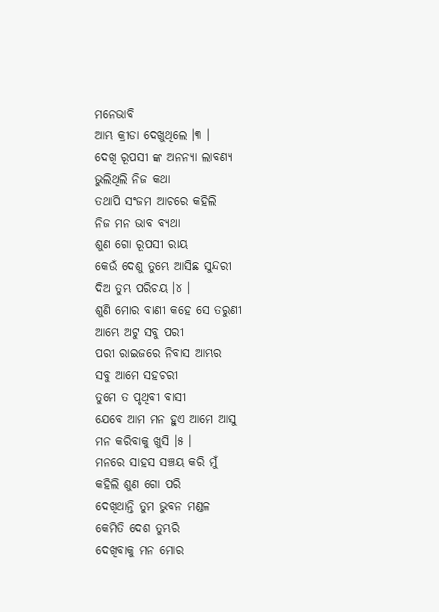ମନେଭାବି
ଆମ୍ଭ କ୍ରୀଡା ଦେଖୁଥିଲେ ।୩ ।
ଦେଖି ରୂପସୀ ଙ୍କ ଅନନ୍ୟା ଲାବଣ୍ୟ
ଭୁଲିଥିଲି ନିଜ କଥା
ତଥାପି ସଂଜମ ଆଚରେ କହିଲି
ନିଜ ମନ ଭାବ ବ୍ୟଥା
ଶୁଣ ଗୋ ରୂପସୀ ରାୟ
କେଉଁ ଦେଶୁ ତୁମ୍ଭେ ଆସିଛ ସୁନ୍ଦରୀ
ଦିଅ ତୁମ୍ଭ ପରିଚୟ ।୪ ।
ଶୁଣି ମୋର ବାଣୀ କହେ ସେ ତରୁଣୀ
ଆମ୍ଭେ ଅଟୁ ସବୁ ପରୀ
ପରୀ ରାଇଜରେ ନିବାସ ଆମ୍ଭର
ସବୁ ଆମେ ସହଚରୀ
ତୁମେ ତ ପୃଥିବୀ ବାସୀ
ଯେବେ ଆମ ମନ ହୁଏ ଆମେ ଆସୁ
ମନ କରିବାକୁ ଖୁସି ।୫ ।
ମନରେ ସାହସ ସଞ୍ଚୟ କରି ମୁଁ
କହିଲି ଶୁଣ ଗୋ ପରି
ଦେଖିଥାନ୍ତି ତୁମ ଭୁବନ ମଣ୍ଡଳ
କେମିତି ଦେଶ ତୁମ୍ଭରି
ଦେଖିବାକୁ ମନ ମୋର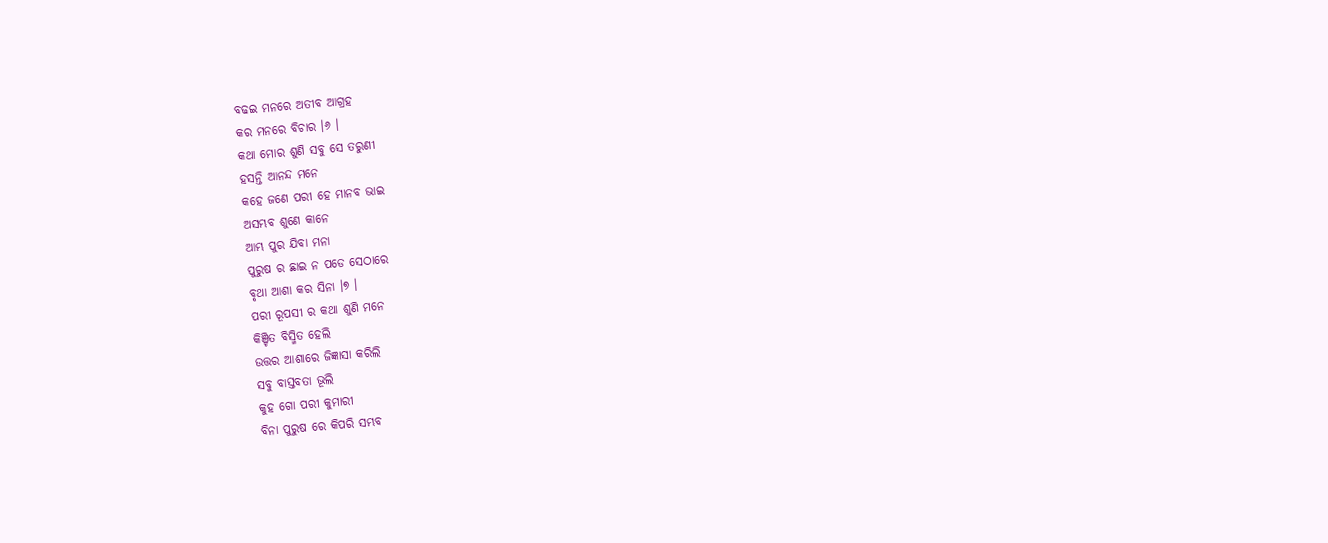ବଢଇ ମନରେ ଅତୀବ ଆଗ୍ରହ
କର ମନରେ ବିଚାର ।୬ ।
କଥା ମୋର ଶୁଣି ସବୁ ସେ ତରୁଣୀ
ହସନ୍ତି ଆନନ୍ଦ ମନେ
କହେ ଜଣେ ପରୀ ହେ ମାନବ ଭାଇ
ଅସମ୍ଭବ ଶୁଣେ କାନେ
ଆମ୍ଭ ପୁର ଯିବା ମନା
ପୁରୁଷ ର ଛାଇ ନ ପଡେ ସେଠାରେ
ବୃଥା ଆଶା କର ସିନା ।୭ ।
ପରୀ ରୂପସୀ ର କଥା ଶୁଣି ମନେ
କିଞ୍ଚିତ ବିସ୍ମିତ ହେଲି
ଉତ୍ତର ଆଶାରେ ଜିଜ୍ଞାସା କରିଲି
ସବୁ ବାସ୍ତବତା ଭୂଲି
କୁହ ଗୋ ପରୀ କୁମାରୀ
ବିନା ପୁରୁଷ ରେ କିପରି ସମ୍ଭବ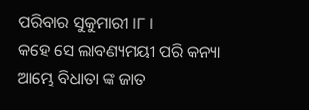ପରିବାର ସୁକୁମାରୀ ।୮ ।
କହେ ସେ ଲାବଣ୍ୟମୟୀ ପରି କନ୍ୟା
ଆମ୍ଭେ ବିଧାତା ଙ୍କ ଜାତ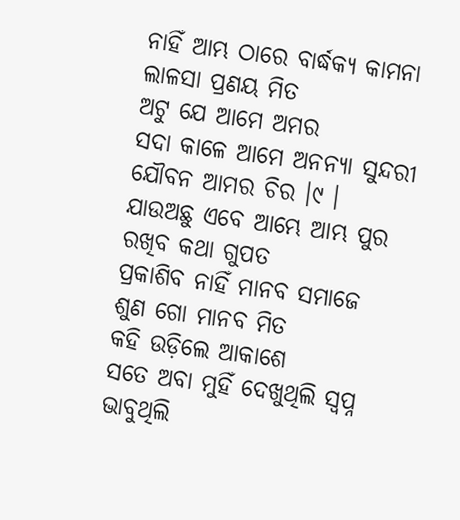ନାହିଁ ଆମ୍ଭ ଠାରେ ବାର୍ଦ୍ଧକ୍ୟ କାମନା
ଲାଳସା ପ୍ରଣୟ ମିତ
ଅଟୁ ଯେ ଆମେ ଅମର
ସଦା କାଳେ ଆମେ ଅନନ୍ୟା ସୁନ୍ଦରୀ
ଯୌବନ ଆମର ଚିର ।୯ ।
ଯାଉଅଛୁ ଏବେ ଆମ୍ଭେ ଆମ୍ଭ ପୁର
ରଖିବ କଥା ଗୁପତ
ପ୍ରକାଶିବ ନାହିଁ ମାନବ ସମାଜେ
ଶୁଣ ଗୋ ମାନବ ମିତ
କହି ଉଡ଼ିଲେ ଆକାଶେ
ସତେ ଅବା ମୁହିଁ ଦେଖୁଥିଲି ସ୍ଵପ୍ନ
ଭାବୁଥିଲି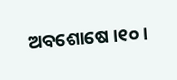ଅବଶୋଷେ ।୧୦ ।